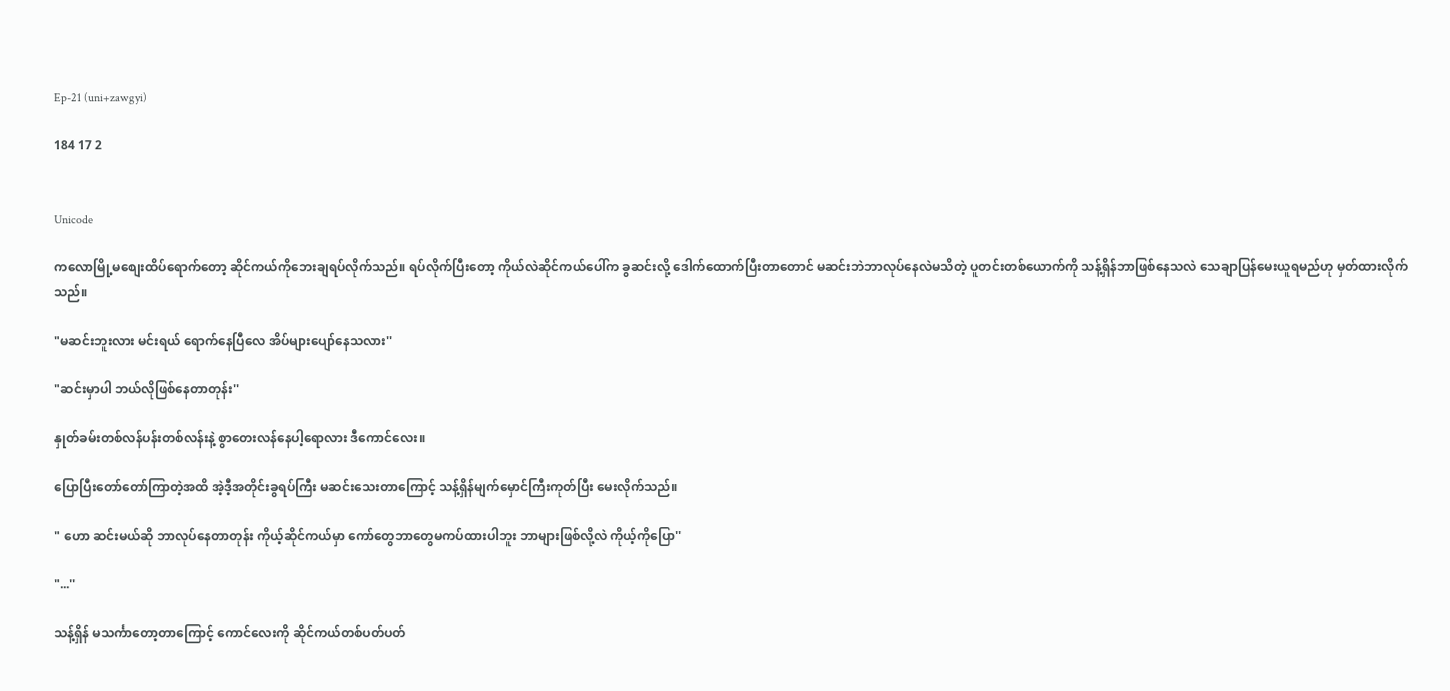Ep-21 (uni+zawgyi)

184 17 2


Unicode

ကလောမြို့မစျေးထိပ်ရောက်တော့ ဆိုင်ကယ်ကိုဘေးချရပ်လိုက်သည်။ ရပ်လိုက်ပြီးတော့ ကိုယ်လဲဆိုင်ကယ်ပေါ်က ခွဆင်းလို့ ဒေါက်ထောက်ပြီးတာတောင် မဆင်းဘဲဘာလုပ်နေလဲမသိတဲ့ ပူတင်းတစ်ယောက်ကို သန့်ရှိန်ဘာဖြစ်နေသလဲ သေချာပြန်မေးယူရမည်ဟု မှတ်ထားလိုက်သည်။

"မဆင်းဘူးလား မင်းရယ် ရောက်နေပြီလေ အိပ်များပျော်နေသလား''

"ဆင်းမှာပါ ဘယ်လိုဖြစ်နေတာတုန်း''

နှုတ်ခမ်းတစ်လန်ပန်းတစ်လန်းနဲ့ စွာတေးလန်နေပါ့ရောလား ဒီကောင်လေး။

ပြောပြီးတော်တော်ကြာတဲ့အထိ အဲ့ဒီ့အတိုင်းခွရပ်ကြီး မဆင်းသေးတာကြောင့် သန့်ရှိန်မျက်မှောင်ကြီးကုတ်ပြီး မေးလိုက်သည်။

" ဟော ဆင်းမယ်ဆို ဘာလုပ်နေတာတုန်း ကိုယ့်ဆိုင်ကယ်မှာ ကော်တွေဘာတွေမကပ်ထားပါဘူး ဘာများဖြစ်လို့လဲ ကိုယ့်ကိုပြော''

"...''

သန့်ရှိန် မသင်္ကာတော့တာကြောင့် ကောင်လေးကို ဆိုင်ကယ်တစ်ပတ်ပတ်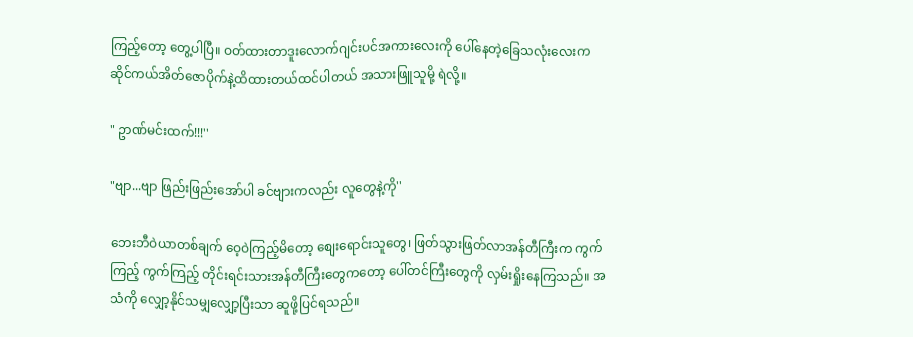ကြည့်တော့ တွေ့ပါပြီ။ ဝတ်ထားတာဒူးလောက်ဂျင်းပင်အကားလေးကို ပေါ်နေတဲ့ခြေသလုံးလေးက ဆိုင်ကယ်အိတ်ဇောပိုက်နဲ့ထိထားတယ်ထင်ပါတယ် အသားဖြူသူမို့ ရဲလို့။

" ဥာဏ်မင်းထက်!!!''

"ဗျာ...ဗျာ ဖြည်းဖြည်းအော်ပါ ခင်ဗျားကလည်း လူတွေနဲ့ကို''

ဘေးဘီဝဲယာတစ်ချက် ဝေ့ဝဲကြည့်မိတော့ စျေးရောင်းသူတွေ၊ ဖြတ်သွားဖြတ်လာအန်တီကြီးက ကွက်ကြည့် ကွက်ကြည့် တိုင်းရင်းသားအန်တီကြီးတွေကတော့ ပေါ်တင်ကြီးတွေကို လှမ်းရှိုးနေကြသည်။ အသံကို လျှော့နိုင်သမျှလျှော့ပြီးသာ ဆူဖို့ပြင်ရသည်။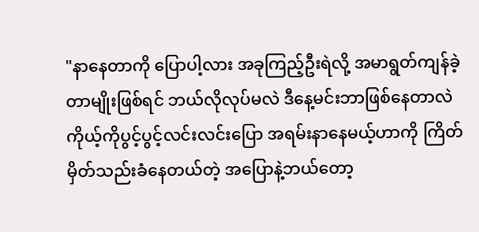"နာနေတာကို ပြောပါ့လား အခုကြည့်ဦးရဲလို့ အမာရွတ်ကျန်ခဲ့တာမျိုးဖြစ်ရင် ဘယ်လိုလုပ်မလဲ ဒီနေ့မင်းဘာဖြစ်နေတာလဲ ကိုယ့်ကိုပွင့်ပွင့်လင်းလင်းပြော အရမ်းနာနေမယ့်ဟာကို ကြိတ်မှိတ်သည်းခံနေတယ်တဲ့ အပြောနဲ့ဘယ်တော့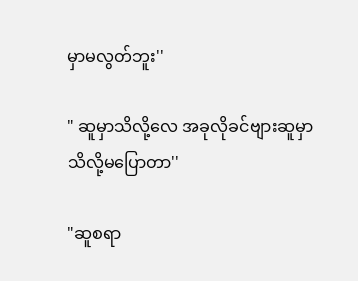မှာမလွတ်ဘူး''

" ဆူမှာသိလို့လေ အခုလိုခင်ဗျားဆူမှာသိလို့မပြောတာ''

"ဆူစရာ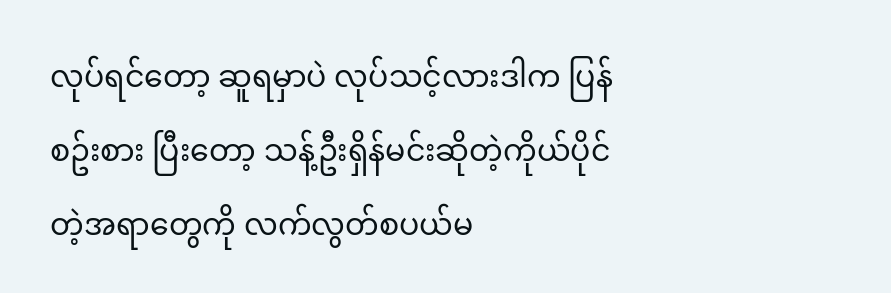လုပ်ရင်တော့ ဆူရမှာပဲ လုပ်သင့်လားဒါက ပြန်စဥ်းစား ပြီးတော့ သန့်ဦးရှိန်မင်းဆိုတဲ့ကိုယ်ပိုင်တဲ့အရာတွေကို လက်လွတ်စပယ်မ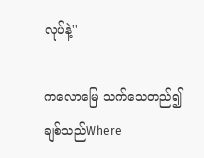လုပ်နဲ့''

ကလောမြေ သက်သေတည်၍ချစ်သည်Where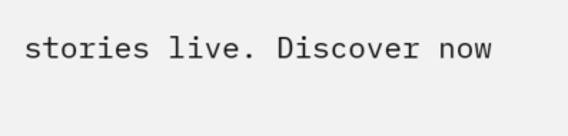stories live. Discover now